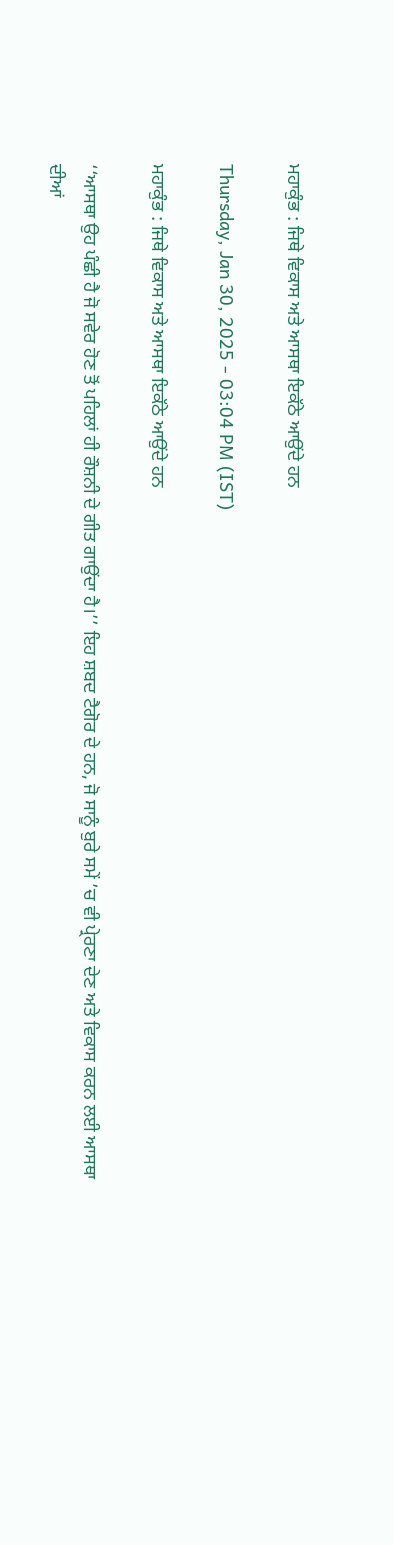ਮਹਾਕੁੰਭ : ਜਿਥੇ ਵਿਕਾਸ ਅਤੇ ਆਸਥਾ ਇਕੱਠੇ ਆਉਂਦੇ ਹਨ

Thursday, Jan 30, 2025 - 03:04 PM (IST)

ਮਹਾਕੁੰਭ : ਜਿਥੇ ਵਿਕਾਸ ਅਤੇ ਆਸਥਾ ਇਕੱਠੇ ਆਉਂਦੇ ਹਨ

‘‘ਆਸਥਾ ਉਹ ਪੰਛੀ ਹੈ ਜੋ ਸਵੇਰ ਹੋਣ ਤੋਂ ਪਹਿਲਾਂ ਹੀ ਰੌਸ਼ਨੀ ਦੇ ਗੀਤ ਗਾਉਂਦਾ ਹੈ।’’ ਇਹ ਸ਼ਬਦ ਟੈਗੋਰ ਦੇ ਹਨ, ਜੋ ਸਾਨੂੰ ਬੁਰੇ ਸਮੇਂ ’ਚ ਵੀ ਪ੍ਰੇਰਣਾ ਦੇਣ ਅਤੇ ਵਿਕਾਸ ਕਰਨ ਲਈ ਆਸਥਾ ਦੀਆਂ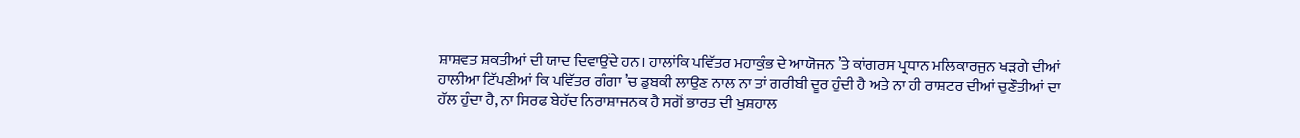ਸ਼ਾਸ਼ਵਤ ਸ਼ਕਤੀਆਂ ਦੀ ਯਾਦ ਦਿਵਾਉਂਦੇ ਹਨ। ਹਾਲਾਂਕਿ ਪਵਿੱਤਰ ਮਹਾਕੁੰਭ ਦੇ ਆਯੋਜਨ ’ਤੇ ਕਾਂਗਰਸ ਪ੍ਰਧਾਨ ਮਲਿਕਾਰਜੁਨ ਖੜਗੇ ਦੀਆਂ ਹਾਲੀਆ ਟਿੱਪਣੀਆਂ ਕਿ ਪਵਿੱਤਰ ਗੰਗਾ ’ਚ ਡੁਬਕੀ ਲਾਉਣ ਨਾਲ ਨਾ ਤਾਂ ਗਰੀਬੀ ਦੂਰ ਹੁੰਦੀ ਹੈ ਅਤੇ ਨਾ ਹੀ ਰਾਸ਼ਟਰ ਦੀਆਂ ਚੁਣੌਤੀਆਂ ਦਾ ਹੱਲ ਹੁੰਦਾ ਹੈ, ਨਾ ਸਿਰਫ ਬੇਹੱਦ ਨਿਰਾਸ਼ਾਜਨਕ ਹੈ ਸਗੋਂ ਭਾਰਤ ਦੀ ਖੁਸ਼ਹਾਲ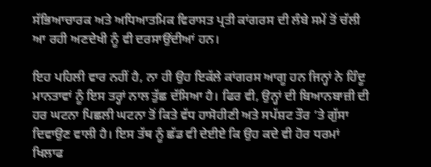ਸੱਭਿਆਚਾਰਕ ਅਤੇ ਅਧਿਆਤਮਿਕ ਵਿਰਾਸਤ ਪ੍ਰਤੀ ਕਾਂਗਰਸ ਦੀ ਲੰਬੇ ਸਮੇਂ ਤੋਂ ਚੱਲੀ ਆ ਰਹੀ ਅਣਦੇਖੀ ਨੂੰ ਵੀ ਦਰਸਾਉਂਦੀਆਂ ਹਨ।

ਇਹ ਪਹਿਲੀ ਵਾਰ ਨਹੀਂ ਹੈ, ਨਾ ਹੀ ਉਹ ਇਕੱਲੇ ਕਾਂਗਰਸ ਆਗੂ ਹਨ ਜਿਨ੍ਹਾਂ ਨੇ ਹਿੰਦੂ ਮਾਨਤਾਵਾਂ ਨੂੰ ਇਸ ਤਰ੍ਹਾਂ ਨਾਲ ਤੁੱਛ ਦੱਸਿਆ ਹੈ। ਫਿਰ ਵੀ, ਉਨ੍ਹਾਂ ਦੀ ਬਿਆਨਬਾਜ਼ੀ ਦੀ ਹਰ ਘਟਨਾ ਪਿਛਲੀ ਘਟਨਾ ਤੋਂ ਕਿਤੇ ਵੱਧ ਹਾਸੋਹੀਣੀ ਅਤੇ ਸਪੱਸ਼ਟ ਤੌਰ ’ਤੇ ਗੁੱਸਾ ਦਿਵਾਉਣ ਵਾਲੀ ਹੈ। ਇਸ ਤੱਥ ਨੂੰ ਛੱਡ ਵੀ ਦੇਈਏ ਕਿ ਉਹ ਕਦੇ ਵੀ ਹੋਰ ਧਰਮਾਂ ਖਿਲਾਫ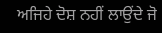ਅਜਿਹੇ ਦੋਸ਼ ਨਹੀਂ ਲਾਉਂਦੇ ਜੋ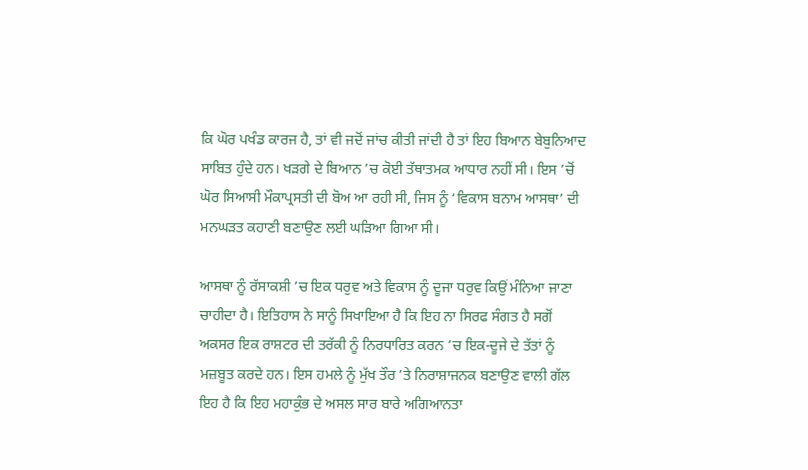ਕਿ ਘੋਰ ਪਖੰਡ ਕਾਰਜ ਹੈ, ਤਾਂ ਵੀ ਜਦੋਂ ਜਾਂਚ ਕੀਤੀ ਜਾਂਦੀ ਹੈ ਤਾਂ ਇਹ ਬਿਆਨ ਬੇਬੁਨਿਆਦ ਸਾਬਿਤ ਹੁੰਦੇ ਹਨ। ਖੜਗੇ ਦੇ ਬਿਆਨ ’ਚ ਕੋਈ ਤੱਥਾਤਮਕ ਆਧਾਰ ਨਹੀਂ ਸੀ। ਇਸ ’ਚੋਂ ਘੋਰ ਸਿਆਸੀ ਮੌਕਾਪ੍ਰਸਤੀ ਦੀ ਬੋਅ ਆ ਰਹੀ ਸੀ, ਜਿਸ ਨੂੰ ‘ਵਿਕਾਸ ਬਨਾਮ ਆਸਥਾ’ ਦੀ ਮਨਘੜਤ ਕਹਾਣੀ ਬਣਾਉਣ ਲਈ ਘੜਿਆ ਗਿਆ ਸੀ।

ਆਸਥਾ ਨੂੰ ਰੱਸਾਕਸ਼ੀ ’ਚ ਇਕ ਧਰੁਵ ਅਤੇ ਵਿਕਾਸ ਨੂੰ ਦੂਜਾ ਧਰੁਵ ਕਿਉਂ ਮੰਨਿਆ ਜਾਣਾ ਚਾਹੀਦਾ ਹੈ। ਇਤਿਹਾਸ ਨੇ ਸਾਨੂੰ ਸਿਖਾਇਆ ਹੈ ਕਿ ਇਹ ਨਾ ਸਿਰਫ ਸੰਗਤ ਹੈ ਸਗੋਂ ਅਕਸਰ ਇਕ ਰਾਸ਼ਟਰ ਦੀ ਤਰੱਕੀ ਨੂੰ ਨਿਰਧਾਰਿਤ ਕਰਨ ’ਚ ਇਕ-ਦੂਜੇ ਦੇ ਤੱਤਾਂ ਨੂੰ ਮਜ਼ਬੂਤ ਕਰਦੇ ਹਨ। ਇਸ ਹਮਲੇ ਨੂੰ ਮੁੱਖ ਤੌਰ ’ਤੇ ਨਿਰਾਸ਼ਾਜਨਕ ਬਣਾਉਣ ਵਾਲੀ ਗੱਲ ਇਹ ਹੈ ਕਿ ਇਹ ਮਹਾਕੁੰਭ ਦੇ ਅਸਲ ਸਾਰ ਬਾਰੇ ਅਗਿਆਨਤਾ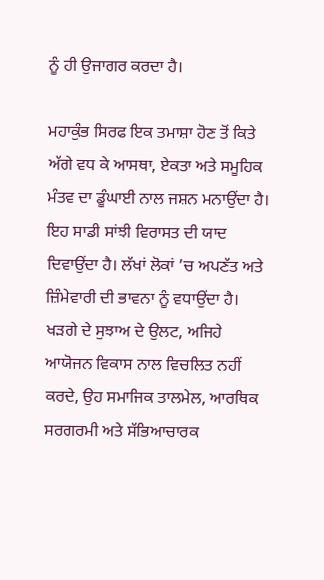ਨੂੰ ਹੀ ਉਜਾਗਰ ਕਰਦਾ ਹੈ।

ਮਹਾਕੁੰਭ ਸਿਰਫ ਇਕ ਤਮਾਸ਼ਾ ਹੋਣ ਤੋਂ ਕਿਤੇ ਅੱਗੇ ਵਧ ਕੇ ਆਸਥਾ, ਏਕਤਾ ਅਤੇ ਸਮੂਹਿਕ ਮੰਤਵ ਦਾ ਡੂੰਘਾਈ ਨਾਲ ਜਸ਼ਨ ਮਨਾਉਂਦਾ ਹੈ। ਇਹ ਸਾਡੀ ਸਾਂਝੀ ਵਿਰਾਸਤ ਦੀ ਯਾਦ ਦਿਵਾਉਂਦਾ ਹੈ। ਲੱਖਾਂ ਲੋਕਾਂ ’ਚ ਅਪਣੱਤ ਅਤੇ ਜ਼ਿੰਮੇਵਾਰੀ ਦੀ ਭਾਵਨਾ ਨੂੰ ਵਧਾਉਂਦਾ ਹੈ। ਖੜਗੇ ਦੇ ਸੁਝਾਅ ਦੇ ਉਲਟ, ਅਜਿਹੇ ਆਯੋਜਨ ਵਿਕਾਸ ਨਾਲ ਵਿਚਲਿਤ ਨਹੀਂ ਕਰਦੇ, ਉਹ ਸਮਾਜਿਕ ਤਾਲਮੇਲ, ਆਰਥਿਕ ਸਰਗਰਮੀ ਅਤੇ ਸੱਭਿਆਚਾਰਕ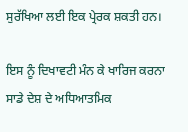ਸੁਰੱਖਿਆ ਲਈ ਇਕ ਪ੍ਰੇਰਕ ਸ਼ਕਤੀ ਹਨ।

ਇਸ ਨੂੰ ਦਿਖਾਵਟੀ ਮੰਨ ਕੇ ਖਾਰਿਜ ਕਰਨਾ ਸਾਡੇ ਦੇਸ਼ ਦੇ ਅਧਿਆਤਮਿਕ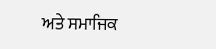ਅਤੇ ਸਮਾਜਿਕ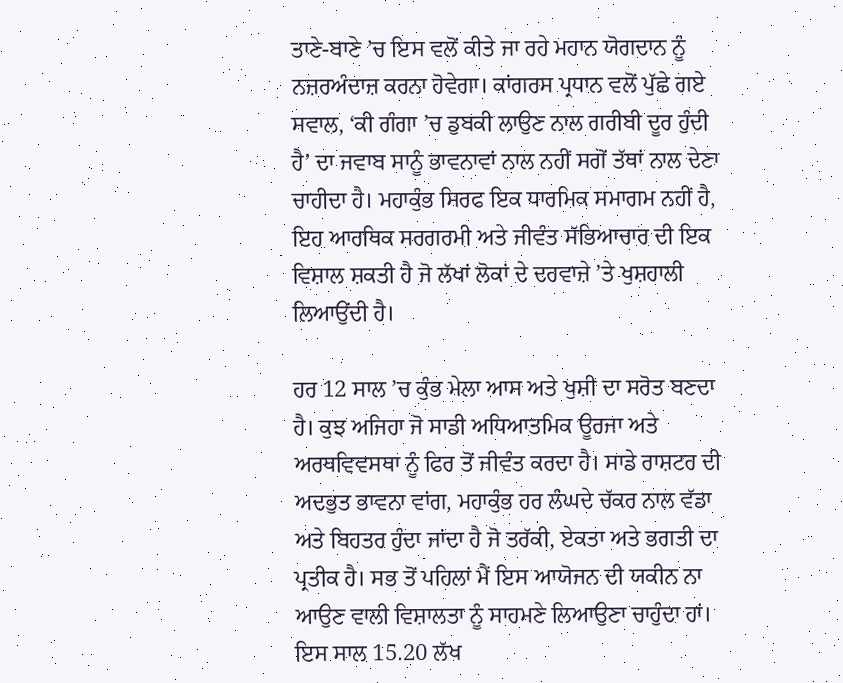ਤਾਣੇ-ਬਾਣੇ ’ਚ ਇਸ ਵਲੋਂ ਕੀਤੇ ਜਾ ਰਹੇ ਮਹਾਨ ਯੋਗਦਾਨ ਨੂੰ ਨਜ਼ਰਅੰਦਾਜ਼ ਕਰਨਾ ਹੋਵੇਗਾ। ਕਾਂਗਰਸ ਪ੍ਰਧਾਨ ਵਲੋਂ ਪੁੱਛੇ ਗਏ ਸਵਾਲ, ‘ਕੀ ਗੰਗਾ ’ਚ ਡੁਬਕੀ ਲਾਉਣ ਨਾਲ ਗਰੀਬੀ ਦੂਰ ਹੁੰਦੀ ਹੈ’ ਦਾ ਜਵਾਬ ਸਾਨੂੰ ਭਾਵਨਾਵਾਂ ਨਾਲ ਨਹੀਂ ਸਗੋਂ ਤੱਥਾਂ ਨਾਲ ਦੇਣਾ ਚਾਹੀਦਾ ਹੈ। ਮਹਾਕੁੰਭ ਸਿਰਫ ਇਕ ਧਾਰਮਿਕ ਸਮਾਗਮ ਨਹੀਂ ਹੈ, ਇਹ ਆਰਥਿਕ ਸਰਗਰਮੀ ਅਤੇ ਜੀਵੰਤ ਸੱਭਿਆਚਾਰ ਦੀ ਇਕ ਵਿਸ਼ਾਲ ਸ਼ਕਤੀ ਹੈ ਜੋ ਲੱਖਾਂ ਲੋਕਾਂ ਦੇ ਦਰਵਾਜ਼ੇ ’ਤੇ ਖੁਸ਼ਹਾਲੀ ਲਿਆਉਂਦੀ ਹੈ।

ਹਰ 12 ਸਾਲ ’ਚ ਕੁੰਭ ਮੇਲਾ ਆਸ ਅਤੇ ਖੁਸ਼ੀ ਦਾ ਸਰੋਤ ਬਣਦਾ ਹੈ। ਕੁਝ ਅਜਿਹਾ ਜੋ ਸਾਡੀ ਅਧਿਆਤਮਿਕ ਊਰਜਾ ਅਤੇ ਅਰਥਵਿਵਸਥਾ ਨੂੰ ਫਿਰ ਤੋਂ ਜੀਵੰਤ ਕਰਦਾ ਹੈ। ਸਾਡੇ ਰਾਸ਼ਟਰ ਦੀ ਅਦਭੁਤ ਭਾਵਨਾ ਵਾਂਗ, ਮਹਾਕੁੰਭ ਹਰ ਲੰਘਦੇ ਚੱਕਰ ਨਾਲ ਵੱਡਾ ਅਤੇ ਬਿਹਤਰ ਹੁੰਦਾ ਜਾਂਦਾ ਹੈ ਜੋ ਤਰੱਕੀ, ਏਕਤਾ ਅਤੇ ਭਗਤੀ ਦਾ ਪ੍ਰਤੀਕ ਹੈ। ਸਭ ਤੋਂ ਪਹਿਲਾਂ ਮੈਂ ਇਸ ਆਯੋਜਨ ਦੀ ਯਕੀਨ ਨਾ ਆਉਣ ਵਾਲੀ ਵਿਸ਼ਾਲਤਾ ਨੂੰ ਸਾਹਮਣੇ ਲਿਆਉਣਾ ਚਾਹੁੰਦਾ ਹਾਂ। ਇਸ ਸਾਲ 15.20 ਲੱਖ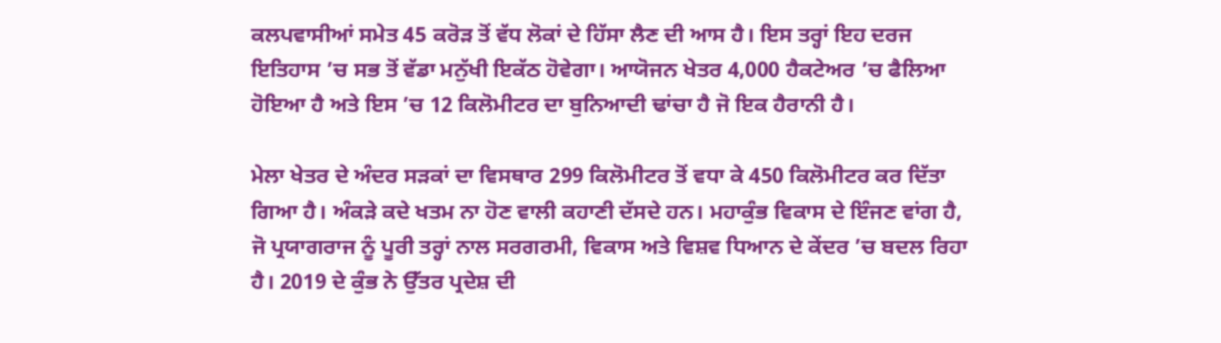ਕਲਪਵਾਸੀਆਂ ਸਮੇਤ 45 ਕਰੋੜ ਤੋਂ ਵੱਧ ਲੋਕਾਂ ਦੇ ਹਿੱਸਾ ਲੈਣ ਦੀ ਆਸ ਹੈ। ਇਸ ਤਰ੍ਹਾਂ ਇਹ ਦਰਜ ਇਤਿਹਾਸ ’ਚ ਸਭ ਤੋਂ ਵੱਡਾ ਮਨੁੱਖੀ ਇਕੱਠ ਹੋਵੇਗਾ। ਆਯੋਜਨ ਖੇਤਰ 4,000 ਹੈਕਟੇਅਰ ’ਚ ਫੈਲਿਆ ਹੋਇਆ ਹੈ ਅਤੇ ਇਸ ’ਚ 12 ਕਿਲੋਮੀਟਰ ਦਾ ਬੁਨਿਆਦੀ ਢਾਂਚਾ ਹੈ ਜੋ ਇਕ ਹੈਰਾਨੀ ਹੈ।

ਮੇਲਾ ਖੇਤਰ ਦੇ ਅੰਦਰ ਸੜਕਾਂ ਦਾ ਵਿਸਥਾਰ 299 ਕਿਲੋਮੀਟਰ ਤੋਂ ਵਧਾ ਕੇ 450 ਕਿਲੋਮੀਟਰ ਕਰ ਦਿੱਤਾ ਗਿਆ ਹੈ। ਅੰਕੜੇ ਕਦੇ ਖਤਮ ਨਾ ਹੋਣ ਵਾਲੀ ਕਹਾਣੀ ਦੱਸਦੇ ਹਨ। ਮਹਾਕੁੰਭ ਵਿਕਾਸ ਦੇ ਇੰਜਣ ਵਾਂਗ ਹੈ, ਜੋ ਪ੍ਰਯਾਗਰਾਜ ਨੂੰ ਪੂਰੀ ਤਰ੍ਹਾਂ ਨਾਲ ਸਰਗਰਮੀ, ਵਿਕਾਸ ਅਤੇ ਵਿਸ਼ਵ ਧਿਆਨ ਦੇ ਕੇਂਦਰ ’ਚ ਬਦਲ ਰਿਹਾ ਹੈ। 2019 ਦੇ ਕੁੰਭ ਨੇ ਉੱਤਰ ਪ੍ਰਦੇਸ਼ ਦੀ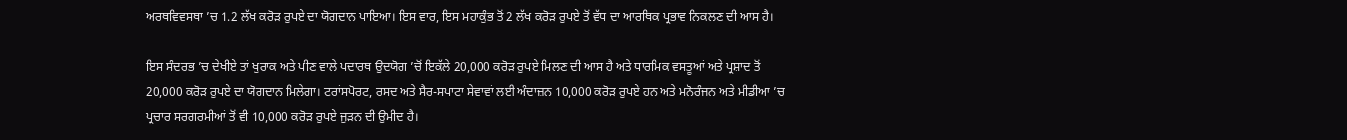ਅਰਥਵਿਵਸਥਾ ’ਚ 1.2 ਲੱਖ ਕਰੋੜ ਰੁਪਏ ਦਾ ਯੋਗਦਾਨ ਪਾਇਆ। ਇਸ ਵਾਰ, ਇਸ ਮਹਾਕੁੰਭ ਤੋਂ 2 ਲੱਖ ਕਰੋੜ ਰੁਪਏ ਤੋਂ ਵੱਧ ਦਾ ਆਰਥਿਕ ਪ੍ਰਭਾਵ ਨਿਕਲਣ ਦੀ ਆਸ ਹੈ।

ਇਸ ਸੰਦਰਭ ’ਚ ਦੇਖੀਏ ਤਾਂ ਖੁਰਾਕ ਅਤੇ ਪੀਣ ਵਾਲੇ ਪਦਾਰਥ ਉਦਯੋਗ ’ਚੋਂ ਇਕੱਲੇ 20,000 ਕਰੋੜ ਰੁਪਏ ਮਿਲਣ ਦੀ ਆਸ ਹੈ ਅਤੇ ਧਾਰਮਿਕ ਵਸਤੂਆਂ ਅਤੇ ਪ੍ਰਸ਼ਾਦ ਤੋਂ 20,000 ਕਰੋੜ ਰੁਪਏ ਦਾ ਯੋਗਦਾਨ ਮਿਲੇਗਾ। ਟਰਾਂਸਪੋਰਟ, ਰਸਦ ਅਤੇ ਸੈਰ-ਸਪਾਟਾ ਸੇਵਾਵਾਂ ਲਈ ਅੰਦਾਜ਼ਨ 10,000 ਕਰੋੜ ਰੁਪਏ ਹਨ ਅਤੇ ਮਨੋਰੰਜਨ ਅਤੇ ਮੀਡੀਆ ’ਚ ਪ੍ਰਚਾਰ ਸਰਗਰਮੀਆਂ ਤੋਂ ਵੀ 10,000 ਕਰੋੜ ਰੁਪਏ ਜੁੜਨ ਦੀ ਉਮੀਦ ਹੈ।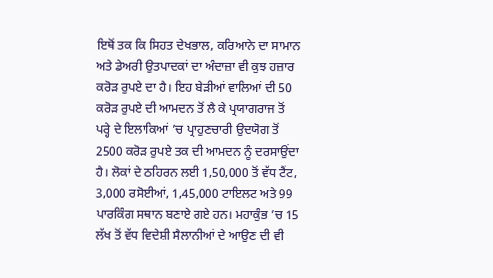ਇਥੋਂ ਤਕ ਕਿ ਸਿਹਤ ਦੇਖਭਾਲ, ਕਰਿਆਨੇ ਦਾ ਸਾਮਾਨ ਅਤੇ ਡੇਅਰੀ ਉਤਪਾਦਕਾਂ ਦਾ ਅੰਦਾਜ਼ਾ ਵੀ ਕੁਝ ਹਜ਼ਾਰ ਕਰੋੜ ਰੁਪਏ ਦਾ ਹੈ। ਇਹ ਬੇੜੀਆਂ ਵਾਲਿਆਂ ਦੀ 50 ਕਰੋੜ ਰੁਪਏ ਦੀ ਆਮਦਨ ਤੋਂ ਲੈ ਕੇ ਪ੍ਰਯਾਗਰਾਜ ਤੋਂ ਪਰ੍ਹੇ ਦੇ ਇਲਾਕਿਆਂ ’ਚ ਪ੍ਰਾਹੁਣਚਾਰੀ ਉਦਯੋਗ ਤੋਂ 2500 ਕਰੋੜ ਰੁਪਏ ਤਕ ਦੀ ਆਮਦਨ ਨੂੰ ਦਰਸਾਉਂਦਾ ਹੈ। ਲੋਕਾਂ ਦੇ ਠਹਿਰਨ ਲਈ 1,50,000 ਤੋਂ ਵੱਧ ਟੈਂਟ, 3,000 ਰਸੋਈਆਂ, 1,45,000 ਟਾਇਲਟ ਅਤੇ 99 ਪਾਰਕਿੰਗ ਸਥਾਨ ਬਣਾਏ ਗਏ ਹਨ। ਮਹਾਕੁੰਭ ’ਚ 15 ਲੱਖ ਤੋਂ ਵੱਧ ਵਿਦੇਸ਼ੀ ਸੈਲਾਨੀਆਂ ਦੇ ਆਉਣ ਦੀ ਵੀ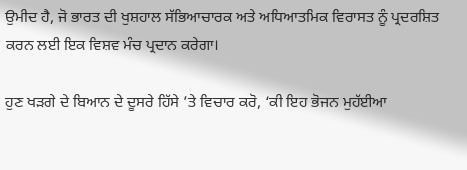ਉਮੀਦ ਹੈ, ਜੋ ਭਾਰਤ ਦੀ ਖੁਸ਼ਹਾਲ ਸੱਭਿਆਚਾਰਕ ਅਤੇ ਅਧਿਆਤਮਿਕ ਵਿਰਾਸਤ ਨੂੰ ਪ੍ਰਦਰਸ਼ਿਤ ਕਰਨ ਲਈ ਇਕ ਵਿਸ਼ਵ ਮੰਚ ਪ੍ਰਦਾਨ ਕਰੇਗਾ।

ਹੁਣ ਖੜਗੇ ਦੇ ਬਿਆਨ ਦੇ ਦੂਸਰੇ ਹਿੱਸੇ ’ਤੇ ਵਿਚਾਰ ਕਰੋ, ‘ਕੀ ਇਹ ਭੋਜਨ ਮੁਹੱਈਆ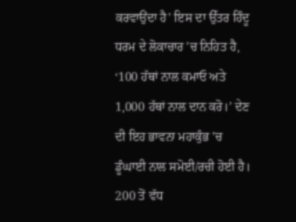ਕਰਵਾਉਂਦਾ ਹੈ’ ਇਸ ਦਾ ਉੱਤਰ ਹਿੰਦੂ ਧਰਮ ਦੇ ਲੋਕਾਚਾਰ ’ਚ ਨਿਹਿਤ ਹੈ, ‘100 ਹੱਥਾਂ ਨਾਲ ਕਮਾਓ ਅਤੇ 1,000 ਹੱਥਾਂ ਨਾਲ ਦਾਨ ਕਰੋ।’ ਦੇਣ ਦੀ ਇਹ ਭਾਵਨਾ ਮਹਾਕੁੰਭ ’ਚ ਡੂੰਘਾਈ ਨਾਲ ਸਮੋਈ/ਰਚੀ ਹੋਈ ਹੈ। 200 ਤੋਂ ਵੱਧ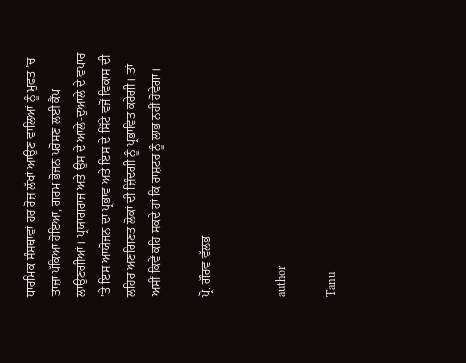ਧਾਰਮਿਕ ਸੰਸਥਾਵਾਂ ਹਰ ਰੋਜ਼ ਲੱਖਾਂ ਆਉਣ ਵਾਲਿਆਂ ਨੂੰ ਮੁਫਤ ’ਚ ਤਾਜ਼ਾ ਪੱਕਿਆ ਹੋਇਆ, ਗਰਮ ਭੋਜਨ ਪਰੋਸਣ ਲਈ ਕੈਂਪ ਲਾਉਣਗੀਆਂ। ਪ੍ਰਯਾਗਰਾਜ ਅਤੇ ਉਸ ਦੇ ਆਲੇ-ਦੁਆਲੇ ਦੇ ਵਪਾਰ ’ਤੇ ਇਸ ਆਯੋਜਨ ਦਾ ਪ੍ਰਭਾਵ ਅਤੇ ਇਸ ਦੇ ਸਿੱਟੇ ਵਜੋਂ ਵਿਕਾਸ ਦੀ ਲਹਿਰ ਅਣਗਿਣਤ ਲੋਕਾਂ ਦੀ ਜ਼ਿੰਦਗੀ ਨੂੰ ਪ੍ਰਭਾਵਿਤ ਕਰੇਗੀ। ਤਾਂ ਅਸੀਂ ਕਿਵੇਂ ਕਹਿ ਸਕਦੇ ਹਾਂ ਕਿ ਰਾਸ਼ਟਰ ਨੂੰ ਲਾਭ ਨਹੀਂ ਹੋਵੇਗਾ।

ਪ੍ਰੋ. ਗੌਰਵ ਵੱਲਭ


author

Tanu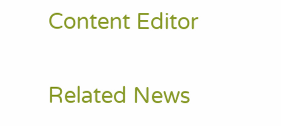Content Editor

Related News